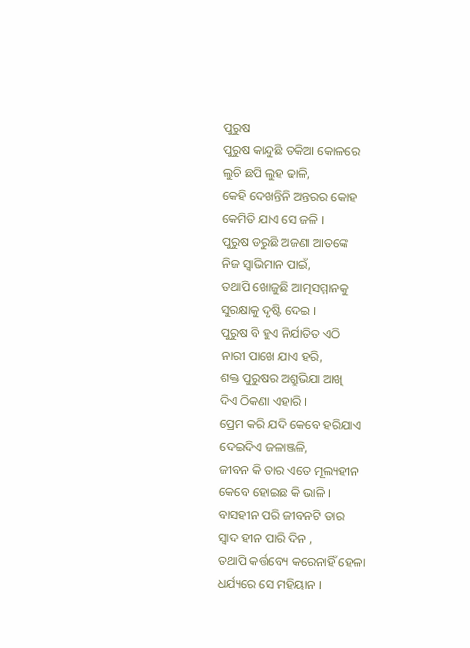ପୁରୁଷ
ପୁରୁଷ କାନ୍ଦୁଛି ତକିଆ କୋଳରେ
ଲୁଚି ଛପି ଲୁହ ଢାଳି,
କେହି ଦେଖନ୍ତିନି ଅନ୍ତରର କୋହ
କେମିତି ଯାଏ ସେ ଜଳି ।
ପୁରୁଷ ଡରୁଛି ଅଜଣା ଆତଙ୍କେ
ନିଜ ସ୍ୱାଭିମାନ ପାଇଁ,
ତଥାପି ଖୋଜୁଛି ଆତ୍ମସମ୍ମାନକୁ
ସୁରକ୍ଷାକୁ ଦୃଷ୍ଟି ଦେଇ ।
ପୁରୁଷ ବି ହୁଏ ନିର୍ଯାତିତ ଏଠି
ନାରୀ ପାଖେ ଯାଏ ହରି,
ଶକ୍ତ ପୁରୁଷର ଅଶ୍ରୁଭିଯା ଆଖି
ଦିଏ ଠିକଣା ଏହାରି ।
ପ୍ରେମ କରି ଯଦି କେବେ ହରିଯାଏ
ଦେଇଦିଏ ଜଳାଞ୍ଜଳି,
ଜୀବନ କି ତାର ଏତେ ମୂଲ୍ୟହୀନ
କେବେ ହୋଇଛ କି ଭାଳି ।
ବାସହୀନ ପରି ଜୀବନଟି ତାର
ସ୍ଵାଦ ହୀନ ପାରି ଦିନ ,
ତଥାପି କର୍ତ୍ତବ୍ୟେ କରେନାହିଁ ହେଳା
ଧର୍ଯ୍ୟରେ ସେ ମହିୟାନ ।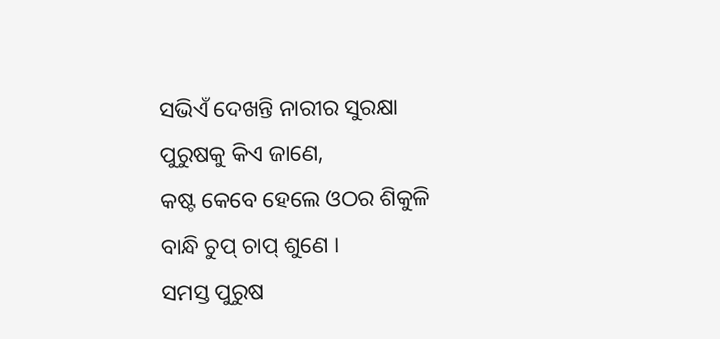ସଭିଏଁ ଦେଖନ୍ତି ନାରୀର ସୁରକ୍ଷା
ପୁରୁଷକୁ କିଏ ଜାଣେ,
କଷ୍ଟ କେବେ ହେଲେ ଓଠର ଶିକୁଳି
ବାନ୍ଧି ଚୁପ୍ ଚାପ୍ ଶୁଣେ ।
ସମସ୍ତ ପୁରୁଷ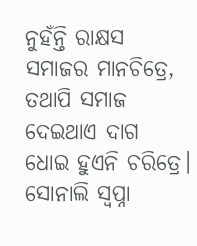ନୁହଁନ୍ତି ରାକ୍ଷସ
ସମାଜର ମାନଚିତ୍ରେ,
ତଥାପି ସମାଜ ଦେଇଥାଏ ଦାଗ
ଧୋଇ ହୁଏନି ଚରିତ୍ରେ।
ସୋନାଲି ସ୍ବପ୍ନା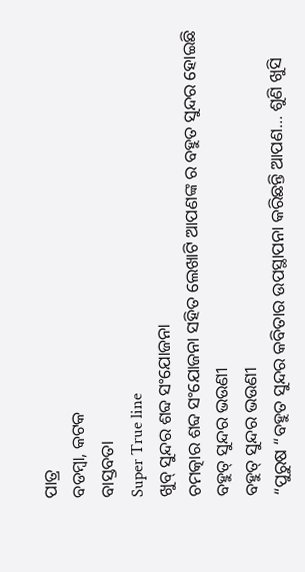ପାତ୍ର
ବଡମ୍ବା, କଟକ
ବାସ୍ତବତା
Super True line
ଖୁବ୍ ସୁନ୍ଦର ଶବ୍ଦ ସଂଯୋଜନା
ଚମତ୍କାର ଶବ୍ଦ ସଂଯୋଜନା ସହିତ ଲେଖାଟି ଆପଣଙ୍କ ର ବହୁତ ସୁନ୍ଦର ହୋଇଛି
ବହୁତ୍ ସୁନ୍ଦର ଭଉଣୀ
ବହୁତ୍ ସୁନ୍ଦର ଭଉଣୀ
“ପୁରୁଷ “ବହୁତ ସୁନ୍ଦର କବିତାର ଉପସ୍ଥାପନା କରିଛନ୍ତି ଆପଣ… ଶୁଣି ଖୁସି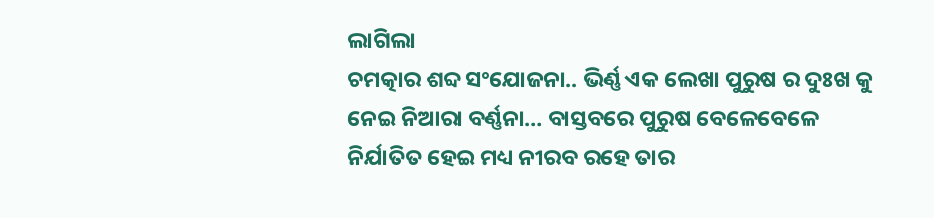ଲାଗିଲା
ଚମତ୍କାର ଶବ୍ଦ ସଂଯୋଜନା.. ଭିର୍ଣ୍ଣ ଏକ ଲେଖା ପୁରୁଷ ର ଦୁଃଖ କୁ ନେଇ ନିଆରା ବର୍ଣ୍ଣନା… ବାସ୍ତବରେ ପୁରୁଷ ବେଳେବେଳେ ନିର୍ଯାତିତ ହେଇ ମଧ୍ୟ ନୀରବ ରହେ ତାର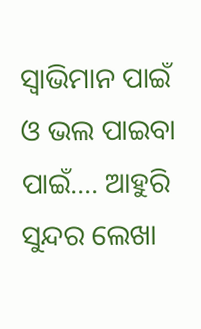ସ୍ୱାଭିମାନ ପାଇଁ ଓ ଭଲ ପାଇବା ପାଇଁ…. ଆହୁରି ସୁନ୍ଦର ଲେଖା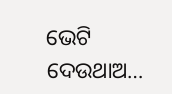ଭେଟି ଦେଉଥାଅ…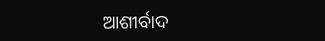ଆଶୀର୍ବାଦ